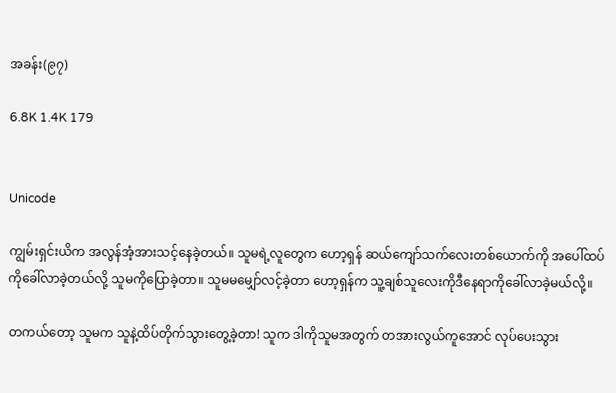အခန်း(၉၇)

6.8K 1.4K 179


Unicode

ကျွမ်းရှင်းယိက အလွန်အံ့အားသင့်နေခဲ့တယ်။ သူမရဲ့လူတွေက ဟော့ရှန် ဆယ်ကျော်သက်လေးတစ်ယောက်ကို အပေါ်ထပ်ကိုခေါ်လာခဲ့တယ်လို့ သူမကိုပြောခဲ့တာ။ သူမမမျှော်လင့်ခဲ့တာ ဟော့ရှန်က သူ့ချစ်သူလေးကိုဒီနေရာကိုခေါ်လာခဲ့မယ်လို့။

တကယ်တော့ သူမက သူနဲ့ထိပ်တိုက်သွားတွေ့ခဲ့တာ! သူက ဒါကိုသူမအတွက် တအားလွယ်ကူအောင် လုပ်ပေးသွား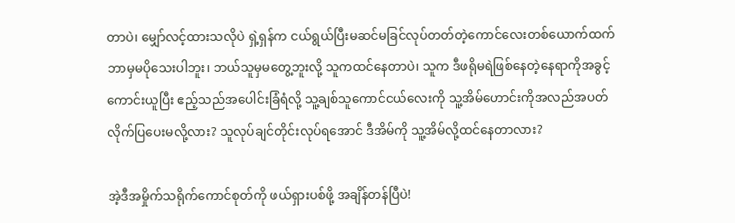တာပဲ၊ မျှော်လင့်ထားသလိုပဲ ‌ရှဲ့ရှန်က ငယ်ရွယ်ပြီးမဆင်မခြင်လုပ်တတ်တဲ့ကောင်လေးတစ်ယောက်ထက် ဘာမှမပိုသေးပါဘူး၊ ဘယ်သူမှမတွေ့ဘူးလို့ သူကထင်နေတာပဲ၊ သူက ဒီဖရိုမရဲဖြစ်နေတဲ့နေရာကိုအခွင့်ကောင်းယူပြီး ဧည့်သည်အပေါင်းခြံရံလို့ သူ့ချစ်သူကောင်ငယ်လေးကို သူ့အိမ်ဟောင်းကိုအလည်အပတ်လိုက်ပြပေးမလို့လား? သူလုပ်ချင်တိုင်းလုပ်ရအောင် ဒီအိမ်ကို သူ့အိမ်လို့ထင်နေတာလား?

အဲ့ဒီအမှိုက်သရိုက်ကောင်စုတ်ကို ဖယ်ရှားပစ်ဖို့ အချိန်တန်ပြီပဲ!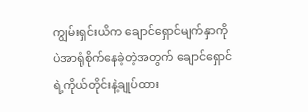ကျွမ်းရှင်းယိက ချောင်ရှောင်မျက်နှာကိုပဲအာရုံစိုက်နေခဲ့တဲ့အတွက် ချောင်ရှောင်ရဲ့ကိုယ်တိုင်းနဲ့ချုပ်ထား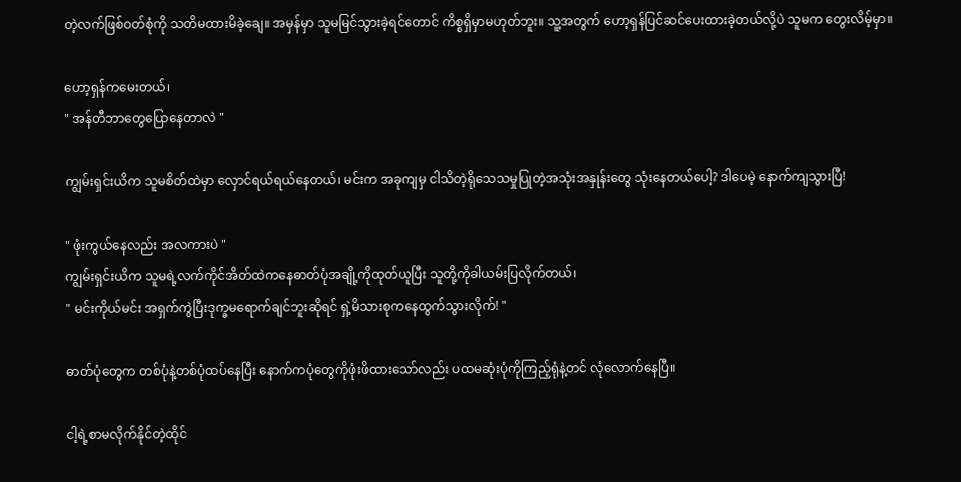တဲ့လက်ဖြစ်ဝတ်စုံကို သတိမထားမိခဲ့ချေ။ အမှန်မှာ သူမမြင်သွားခဲ့ရင်တောင် ကိစ္စရှိမှာမဟုတ်ဘူး။ သူ့အတွက် ဟော့ရှန်ပြင်ဆင်ပေးထားခဲ့တယ်လို့ပဲ သူမက တွေးလိမ့်မှာ။

ဟော့ရှန်ကမေးတယ်၊
" အန်တီဘာတွေပြောနေတာလဲ "

ကျွမ်းရှင်းယိက သူမစိတ်ထဲမှာ လှောင်ရယ်ရယ်နေတယ်၊ မင်းက အခုကျမှ ငါသိတဲ့ရိုသေသမှုပြုတဲ့အသုံးအနှုန်းတွေ သုံးနေတယ်ပေါ့? ဒါပေမဲ့ နောက်ကျသွားပြီ!

" ဖုံးကွယ်နေလည်း အလကားပဲ "
ကျွမ်းရှင်းယိက သူမရဲ့လက်ကိုင်အိတ်ထဲကနေဓာတ်ပုံအချို့ကိုထုတ်ယူပြီး သူတို့ကိုခါယမ်းပြလိုက်တယ်၊
" မင်းကိုယ်မင်း အရှက်ကွဲပြီးဒုက္ခမရောက်ချင်ဘူးဆိုရင် ရှဲ့မိသားစုကနေထွက်သွားလိုက်! "

ဓာတ်ပုံတွေက တစ်ပုံနဲ့တစ်ပုံထပ်နေပြီး နောက်ကပုံတွေကိုဖုံးဖိထားသော်လည်း ပထမဆုံးပုံကိုကြည့်ရုံနဲ့တင် လုံလောက်နေပြီ။

ငါ့ရဲ့စာမလိုက်နိုင်တဲ့ထိုင်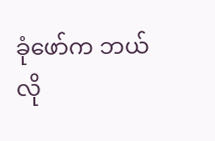ခုံဖော်က ဘယ်လို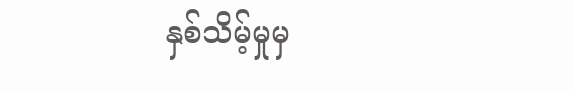နှစ်သိမ့်မှုမှ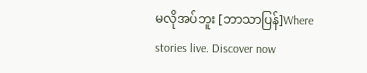မလိုအပ်ဘူး [ဘာသာပြန်]Where stories live. Discover now